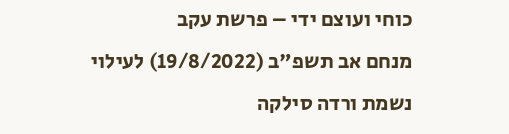כוחי ועוצם ידי – פרשת עקב
מנחם אב תשפ"ב (19/8/2022) לעילוי נשמת ורדה סילקה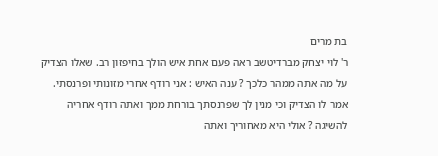בת מרים
ר' לוי יצחק מברדיטשב ראה פעם אחת איש הולך בחיפזון רב. שאלו הצדיק על מה אתה ממהר כלכך ? ענה האיש : אני רודף אחרי מזונותי ופרנסתי. אמר לו הצדיק וכי מנין לך שפרנסתך בורחת ממך ואתה רודף אחריה להשיגה ? אולי היא מאחוריך ואתה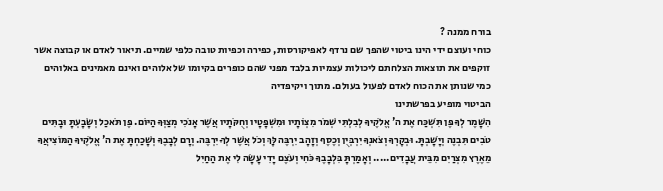בורח ממנה ?
כוחי ועוצם ידי הינו ביטוי שהפך שם נרדף לאפיקורסות, כפירה וכפיות טובה כלפי שמיים. תיאור לאדם או קבוצה אשר זוקפים את תוצאות הצלחתם ליכולות עצמיות בלבד מפני שהם כופרים בקיומו של אלוהים ואינם מאמינים באלוהים כמי שנותן את הכוח לאדם לפעול בעולם. מתוך ויקיפדיה
הביטוי מופיע בפרשתינו
הִשָּׁמֶר לְךָ פֶּן תִּשְׁכַּח אֶת ה' אֱלֹקֶיךָ לְבִלְתִּי שְׁמֹר מִצְוֹתָיו וּמִשְׁפָּטָיו וְחֻקֹּתָיו אֲשֶׁר אָנֹכִי מְצַוְּךָ הַיּוֹם. פֶּן תֹּאכַל וְשָׂבָעְתָּ וּבָתִּים טֹבִים תִּבְנֶה וְיָשָׁבְתָּ. וּבְקָרְךָ וְצֹאנְךָ יִרְבְּיֻן וְכֶסֶף וְזָהָב יִרְבֶּה לָּךְ וְכֹל אֲשֶׁר לְךָ יִרְבֶּה. וְרָם לְבָבֶךָ וְשָׁכַחְתָּ אֶת ה' אֱלֹקֶיךָ הַמּוֹצִיאֲךָ מֵאֶרֶץ מִצְרַיִם מִבֵּית עֲבָדִים..... וְאָמַרְתָּ בִּלְבָבֶךָ כֹּחִי וְעֹצֶם יָדִי עָשָׂה לִי אֶת הַחַיִל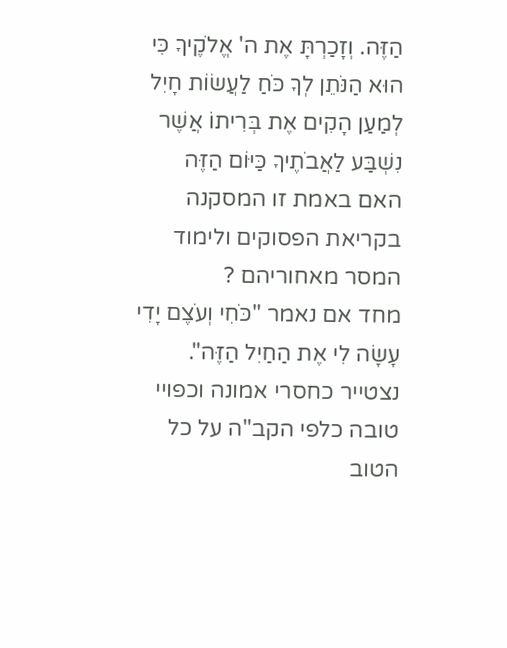הַזֶּה. וְזָכַרְתָּ אֶת ה' אֱלֹקֶיךָ כִּי הוּא הַנֹּתֵן לְךָ כֹּחַ לַעֲשׂוֹת חָיִל לְמַעַן הָקִים אֶת בְּרִיתוֹ אֲשֶׁר נִשְׁבַּע לַאֲבֹתֶיךָ כַּיּוֹם הַזֶּה
האם באמת זו המסקנה בקריאת הפסוקים ולימוד המסר מאחוריהם ?
מחד אם נאמר "כֹּחִי וְעֹצֶם יָדִי עָשָׂה לִי אֶת הַחַיִל הַזֶּה". נצטייר כחסרי אמונה וכפויי טובה כלפי הקב"ה על כל הטוב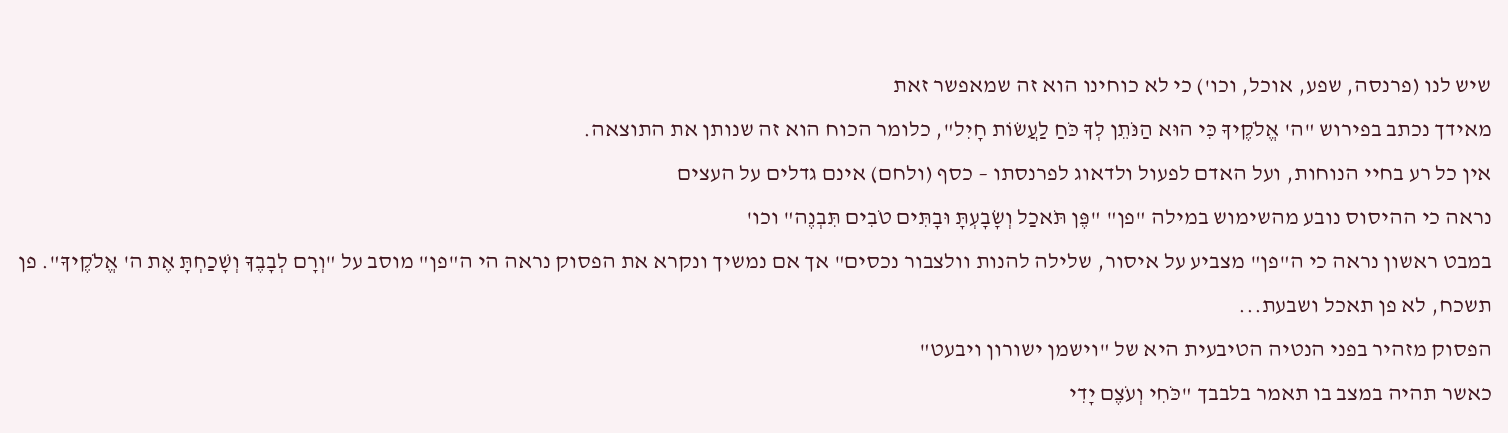שיש לנו (פרנסה, שפע, אוכל, וכו') כי לא כוחינו הוא זה שמאפשר זאת
מאידך נכתב בפירוש "ה' אֱלֹקֶיךָ כִּי הוּא הַנֹּתֵן לְךָ כֹּחַ לַעֲשׂוֹת חָיִל", כלומר הכוח הוא זה שנותן את התוצאה.
אין כל רע בחיי הנוחות, ועל האדם לפעול ולדאוג לפרנסתו – כסף (ולחם) אינם גדלים על העצים
נראה כי ההיסוס נובע מהשימוש במילה "פן" "פֶּן תֹּאכַל וְשָׂבָעְתָּ וּבָתִּים טֹבִים תִּבְנֶה" וכו'
במבט ראשון נראה כי ה"פן" מצביע על איסור, שלילה להנות וולצבור נכסים" אך אם נמשיך ונקרא את הפסוק נראה הי ה"פן" מוסב על "וְרָם לְבָבֶךָ וְשָׁכַחְתָּ אֶת ה' אֱלֹקֶיךָ". פן תשכח, לא פן תאכל ושבעת...
הפסוק מזהיר בפני הנטיה הטיבעית היא של "וישמן ישורון ויבעט"
כאשר תהיה במצב בו תאמר בלבבך "כֹּחִי וְעֹצֶם יָדִי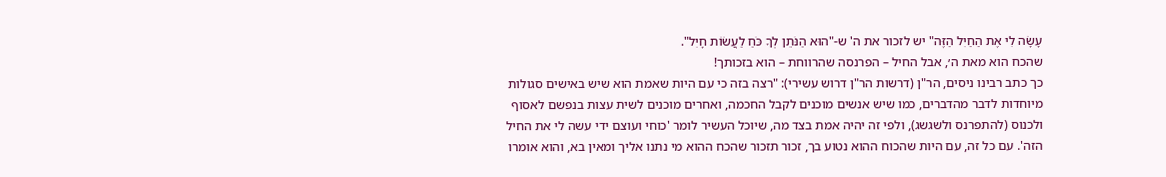עָשָׂה לִי אֶת הַחַיִל הַזֶּה" יש לזכור את ה' ש-"הוּא הַנֹּתֵן לְךָ כֹּחַ לַעֲשׂוֹת חָיִל".
שהכח הוא מאת ה׳, אבל החיל – הפרנסה שהרווחת – הוא בזכותך!
כך כתב רבינו ניסים, הר"ן (דרשות הר"ן דרוש עשירי): "רצה בזה כי עם היות שאמת הוא שיש באישים סגולות מיוחדות לדבר מהדברים, כמו שיש אנשים מוכנים לקבל החכמה, ואחרים מוכנים לשית עצות בנפשם לאסוף ולכנוס (להתפרנס ולשגשג), ולפי זה יהיה אמת בצד מה, שיוכל העשיר לומר 'כוחי ועוצם ידי עשה לי את החיל הזה'. עם כל זה, עם היות שהכוח ההוא נטוע בך, זכור תזכור שהכח ההוא מי נתנו אליך ומאין בא, והוא אומרו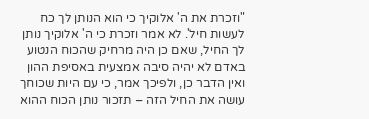"וזכרת את ה' אלוקיך כי הוא הנותן לך כח לעשות חיל'. לא אמר וזכרת כי ה' אלוקיך נותן לך החיל, שאם כן היה מרחיק שהכוח הנטוע באדם לא יהיה סיבה אמצעית באסיפת ההון ואין הדבר כן, ולפיכך אמר, כי עם היות שכוחך עושה את החיל הזה – תזכור נותן הכוח ההוא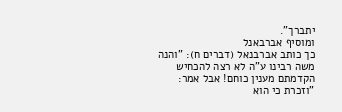יתברך".
ומוסיף אברבאנל
כך כותב אברבנאל (דברים ח): "והנה משה רבינו ע"ה לא רצה להכחיש הקדמתם מענין כוחם! אבל אמר: "וזכרת כי הוא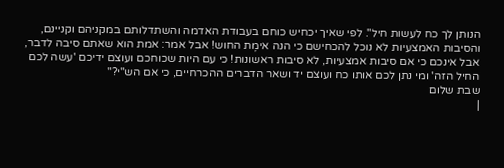הנותן לך כח לעשות חיל". לפי שאיך יכחיש כוחם בעבודת האדמה והשתדלותם במקניהם וקניינם, והסיבות האמצעיות לא נוכל להכחישם כי הנה אימֶת החוש! אבל אמר: אמת הוא שאתם סיבה לדבר, אבל אינכם כי אם סיבות אמצעיות, לא סיבות ראשונות! כי עם היות שכוחכם ועוצם ידיכם 'עשה לכם החיל הזה' ומי נתן לכם אותו כח ועוצם יד ושאר הדברים ההכרחיים, כי אם הש"י?"
שבת שלום
|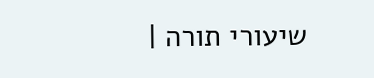שיעורי תורה |